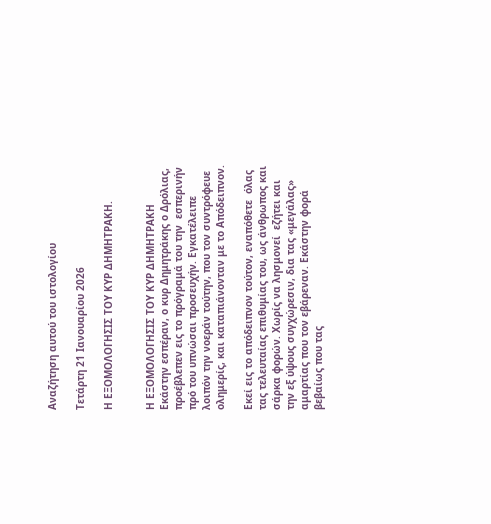Αναζήτηση αυτού του ιστολογίου

Τετάρτη 21 Ιανουαρίου 2026

Η ΕΞΟΜΟΛΟΓΗΣΙΣ ΤΟΥ ΚΥΡ ΔΗΜΗΤΡΑΚΗ.


Η ΕΞΟΜΟΛΟΓΗΣΙΣ ΤΟΥ ΚΥΡ ΔΗΜΗΤΡΑΚΗ
Εκάστην εσπέραν, ο κυρ Δημητράκης ο Δρόλιας, προέβλεπεν εις το πρόγραμά του την  εσπερινήν πρό του υπνώσαι προσευχήν. Εγκατέλειπε λοιπόν την νοεράν τούτην, που τον συντρόφευε ολημερίς, και καταπιάνονταν με το Απόδειπνον.

Εκεί εις το απόδειπνον τούτον, εναπόθετε  όλας τας τελευταίας επιθυμίας του, ως άνθρωπος και σάρκα φορών. Χωρίς να λησμονεί  εζήτει και την εξ ύψους συγχώρεσιν, δια τας «μεγάλας» αμαρτίας που τον εβάρεναν. Εκάστην φορά βεβαίως που τας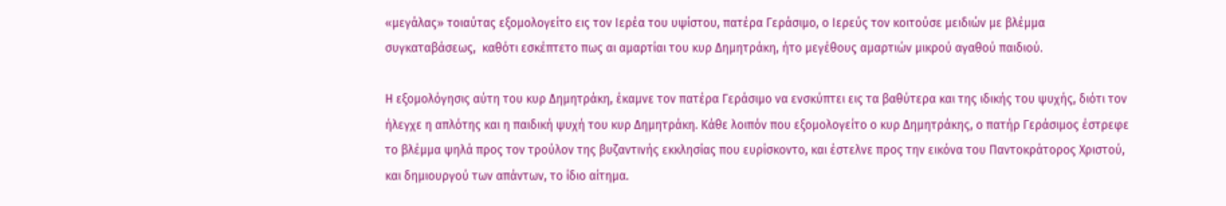«μεγάλας» τοιαύτας εξομολογείτο εις τον Ιερέα του υψίστου, πατέρα Γεράσιμο, ο Ιερεύς τον κοιτούσε μειδιών με βλέμμα συγκαταβάσεως,  καθότι εσκέπτετο πως αι αμαρτίαι του κυρ Δημητράκη, ήτο μεγέθους αμαρτιών μικρού αγαθού παιδιού.

Η εξομολόγησις αύτη του κυρ Δημητράκη, έκαμνε τον πατέρα Γεράσιμο να ενσκύπτει εις τα βαθύτερα και της ιδικής του ψυχής, διότι τον ήλεγχε η απλότης και η παιδική ψυχή του κυρ Δημητράκη. Κάθε λοιπόν που εξομολογείτο ο κυρ Δημητράκης, ο πατήρ Γεράσιμος έστρεφε το βλέμμα ψηλά προς τον τρούλον της βυζαντινής εκκλησίας που ευρίσκοντο, και έστελνε προς την εικόνα του Παντοκράτορος Χριστού, και δημιουργού των απάντων, το ίδιο αίτημα.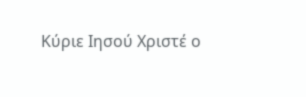Κύριε Ιησού Χριστέ ο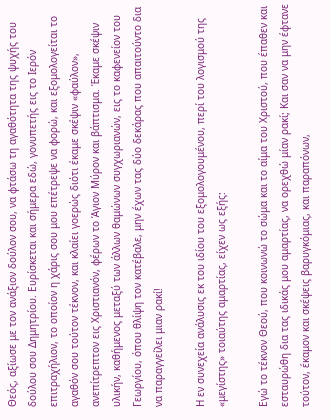Θεός, αξίωσε με τον ανάξιον δούλον σου, να φτάσω τη αγαθότητα της ψυχής του δούλου σου Δημητρίου. Ευρίσκεται και σήμερα εδώ, γονυπετής εις το Ιερόν επιτραχήλιον, το οποίον η χάρις σου μου επέτρεψε να φορώ, και εξομολογείται το αγαθόν σου τούτον τέκνον, και κλαίει γοερώς διότι έκαμε σκέψιν «φαύλον», ανεπίτρεπτον εις Χριστιανόν, φέρων το Άγιον Μύρον και βάπτισμα. Έκαμε σκέψιν υλικήν, καθήμενος μεταξύ των άλλων θαμώνων συγχωριανών, εις το καφενείον του Γεωργίου, όπου θλίψη τον κατέβαλε, μην έχων τας δύο δεκάρας που απαιτούντο δια να παραγγείλει μιαν ρακί!

Η εν συνεχεία ανάλυσις εκ του ιδίου του εξομολογουμένου, περί του λογισμού της «μεγίστης» τοιαύτης αμαρτίας, είχεν ως εξής:

Εγώ το τέκνον Θεού, που κοινωνώ το σώμα και το αίμα του Χριστού, που έπαθεν και εσταυρώθη δια τας ιδικάς μου αμαρτίας, να ορεχθώ μίαν ρακί; Και σαν να μην έφτανε τούτον, έκαμον και σκέψεις βαρυγκόμιας, και παραπόνων,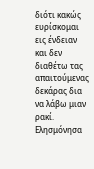διότι κακώς ευρίσκομαι εις ένδειαν και δεν διαθέτω τας απαιτούμενας δεκάρας δια να λάβω μιαν ρακί. Ελησμόνησα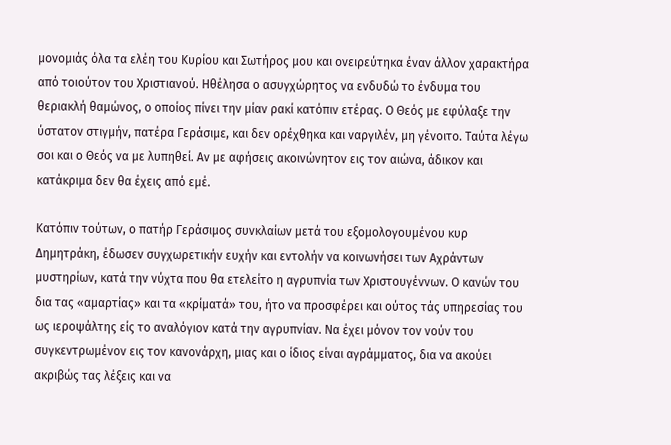μονομιάς όλα τα ελέη του Κυρίου και Σωτήρος μου και ονειρεύτηκα έναν άλλον χαρακτήρα από τοιούτον του Χριστιανού. Ηθέλησα ο ασυγχώρητος να ενδυδώ το ένδυμα του θεριακλή θαμώνος, ο οποίος πίνει την μίαν ρακί κατόπιν ετέρας. Ο Θεός με εφύλαξε την ύστατον στιγμήν, πατέρα Γεράσιμε, και δεν ορέχθηκα και ναργιλέν, μη γένοιτο. Ταύτα λέγω σοι και ο Θεός να με λυπηθεί. Αν με αφήσεις ακοινώνητον εις τον αιώνα, άδικον και κατάκριμα δεν θα έχεις από εμέ.

Κατόπιν τούτων, ο πατήρ Γεράσιμος συνκλαίων μετά του εξομολογουμένου κυρ Δημητράκη, έδωσεν συγχωρετικήν ευχήν και εντολήν να κοινωνήσει των Αχράντων μυστηρίων, κατά την νύχτα που θα ετελείτο η αγρυπνία των Χριστουγέννων. Ο κανών του δια τας «αμαρτίας» και τα «κρίματά» του, ήτο να προσφέρει και ούτος τάς υπηρεσίας του ως ιεροψάλτης είς το αναλόγιον κατά την αγρυπνίαν. Να έχει μόνον τον νούν του συγκεντρωμένον εις τον κανονάρχη, μιας και ο ίδιος είναι αγράμματος, δια να ακούει ακριβώς τας λέξεις και να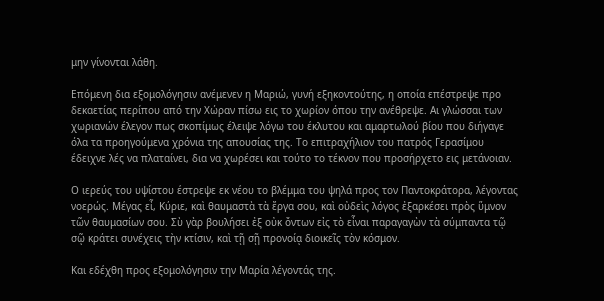μην γίνονται λάθη.

Επόμενη δια εξομολόγησιν ανέμενεν η Μαριώ, γυνή εξηκοντούτης, η οποία επέστρεψε προ δεκαετίας περίπου από την Χώραν πίσω εις το χωρίον όπου την ανέθρεψε. Αι γλώσσαι των χωριανών έλεγον πως σκοπίμως έλειψε λόγω του έκλυτου και αμαρτωλού βίου που διήγαγε όλα τα προηγούμενα χρόνια της απουσίας της. Το επιτραχήλιον του πατρός Γερασίμου έδειχνε λές να πλαταίνει, δια να χωρέσει και τούτο το τέκνον που προσήρχετο εις μετάνοιαν.

Ο ιερεύς του υψίστου έστρεψε εκ νέου το βλέμμα του ψηλά προς τον Παντοκράτορα, λέγοντας νοερώς. Μέγας εἶ, Κύριε, καὶ θαυμαστὰ τὰ ἔργα σου, καὶ οὐδεὶς λόγος ἐξαρκέσει πρὸς ὕμνον τῶν θαυμασίων σου. Σὺ γὰρ βουλήσει ἐξ οὐκ ὄντων εἰς τὸ εἶναι παραγαγὼν τὰ σύμπαντα τῷ σῷ κράτει συνέχεις τὴν κτίσιν, καὶ τῇ σῇ προνοίᾳ διοικεῖς τὸν κόσμον.

Και εδέχθη προς εξομολόγησιν την Μαρία λέγοντάς της.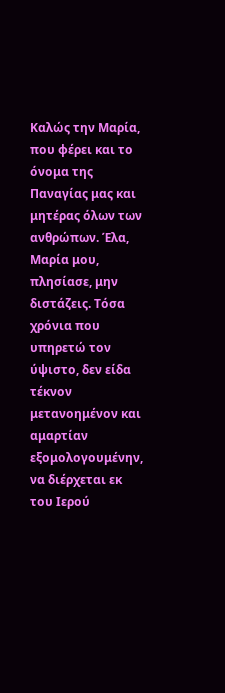Καλώς την Μαρία, που φέρει και το όνομα της Παναγίας μας και μητέρας όλων των ανθρώπων. Έλα, Μαρία μου, πλησίασε, μην διστάζεις. Τόσα χρόνια που υπηρετώ τον ύψιστο, δεν είδα τέκνον μετανοημένον και αμαρτίαν εξομολογουμένην, να διέρχεται εκ του Ιερού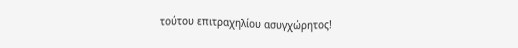τούτου επιτραχηλίου ασυγχώρητος!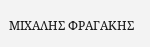ΜΙΧΑΛΗΣ ΦΡΑΓΑΚΗΣ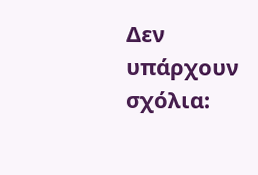Δεν υπάρχουν σχόλια: